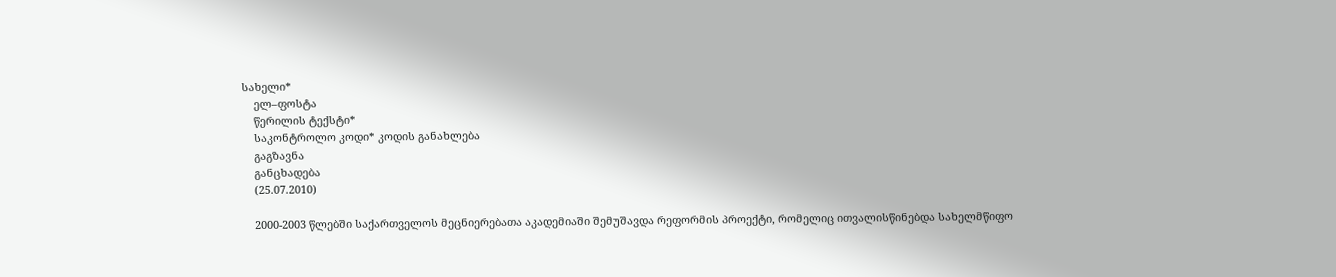სახელი*
    ელ–ფოსტა
    წერილის ტექსტი*
    საკონტროლო კოდი* კოდის განახლება
    გაგზავნა
    განცხადება
    (25.07.2010)

    2000-2003 წლებში საქართველოს მეცნიერებათა აკადემიაში შემუშავდა რეფორმის პროექტი, რომელიც ითვალისწინებდა სახელმწიფო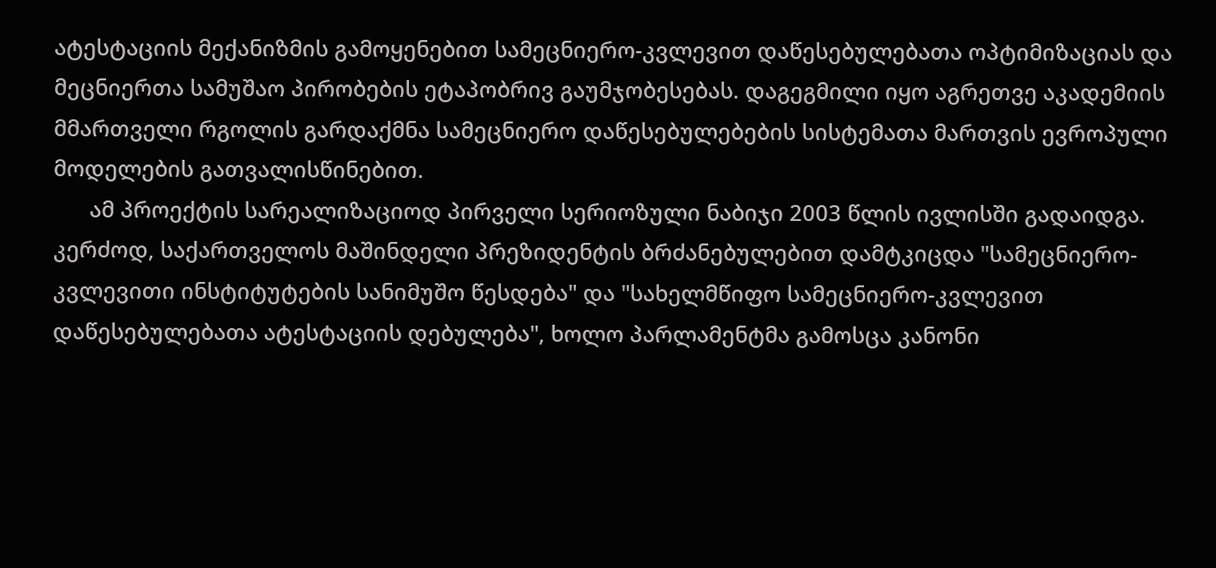ატესტაციის მექანიზმის გამოყენებით სამეცნიერო-კვლევით დაწესებულებათა ოპტიმიზაციას და მეცნიერთა სამუშაო პირობების ეტაპობრივ გაუმჯობესებას. დაგეგმილი იყო აგრეთვე აკადემიის მმართველი რგოლის გარდაქმნა სამეცნიერო დაწესებულებების სისტემათა მართვის ევროპული მოდელების გათვალისწინებით.
      ამ პროექტის სარეალიზაციოდ პირველი სერიოზული ნაბიჯი 2003 წლის ივლისში გადაიდგა. კერძოდ, საქართველოს მაშინდელი პრეზიდენტის ბრძანებულებით დამტკიცდა "სამეცნიერო-კვლევითი ინსტიტუტების სანიმუშო წესდება" და "სახელმწიფო სამეცნიერო-კვლევით დაწესებულებათა ატესტაციის დებულება", ხოლო პარლამენტმა გამოსცა კანონი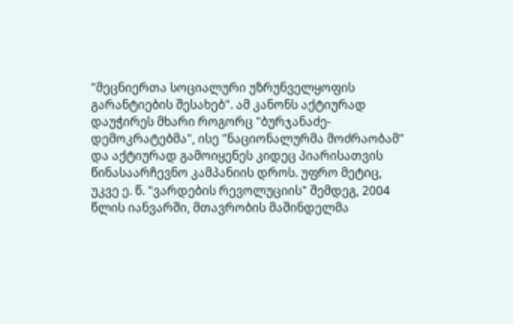"მეცნიერთა სოციალური უზრუნველყოფის გარანტიების შესახებ". ამ კანონს აქტიურად დაუჭირეს მხარი როგორც "ბურჯანაძე-დემოკრატებმა", ისე "ნაციონალურმა მოძრაობამ" და აქტიურად გამოიყენეს კიდეც პიარისათვის წინასაარჩევნო კამპანიის დროს. უფრო მეტიც, უკვე ე. წ. "ვარდების რევოლუციის" შემდეგ, 2004 წლის იანვარში, მთავრობის მაშინდელმა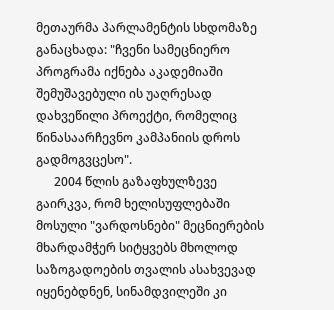მეთაურმა პარლამენტის სხდომაზე განაცხადა: "ჩვენი სამეცნიერო პროგრამა იქნება აკადემიაში შემუშავებული ის უაღრესად დახვეწილი პროექტი, რომელიც წინასაარჩევნო კამპანიის დროს გადმოგვცესო".
      2004 წლის გაზაფხულზევე გაირკვა, რომ ხელისუფლებაში მოსული "ვარდოსნები" მეცნიერების მხარდამჭერ სიტყვებს მხოლოდ საზოგადოების თვალის ასახვევად იყენებდნენ, სინამდვილეში კი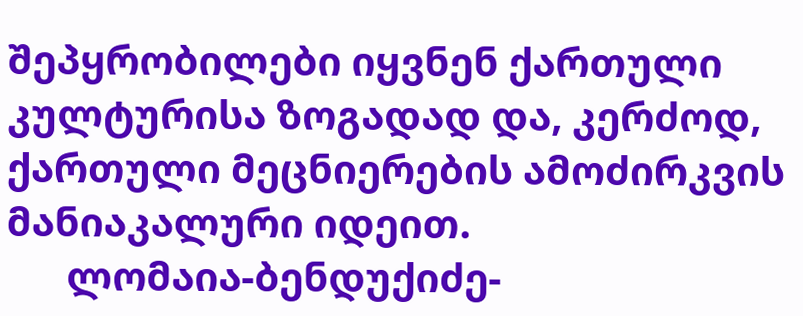შეპყრობილები იყვნენ ქართული კულტურისა ზოგადად და, კერძოდ, ქართული მეცნიერების ამოძირკვის მანიაკალური იდეით.
      ლომაია-ბენდუქიძე-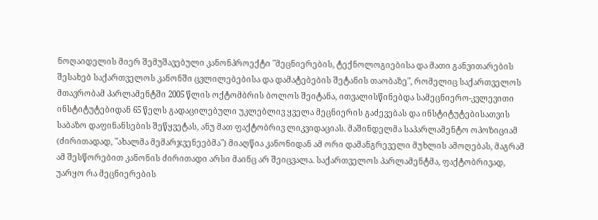ნოღაიდელის მიერ შემუშავებული კანონპროექტი "მეცნიერების, ტექნოლოგიებისა და მათი განვითარების შესახებ საქართველოს კანონში ცვლილებებისა და დამატებების შეტანის თაობაზე", რომელიც საქართველოს მთავრობამ პარლამენტში 2005 წლის ოქტომბრის ბოლოს შეიტანა, ითვალისწინებდა სამეცნიერო-კვლევითი ინსტიტუტებიდან 65 წელს გადაცილებული უკლებლივ ყველა მეცნიერის გაძევებას და ინსტიტუტებისათვის საბაზო დაფინანსების შეწყვეტას, ანუ მათ ფაქტობრივ ლიკვიდაციას. მაშინდელმა საპარლამენტო ოპოზიციამ (ძირითადად, "ახალმა მემარჯვენეებმა") მიაღწია კანონიდან ამ ორი დამანგრეველი მუხლის ამოღებას, მაგრამ ამ შესწორებით კანონის ძირითადი არსი მაინც არ შეიცვალა. საქართველოს პარლამენტმა, ფაქტობრივად, უარყო რა მეცნიერების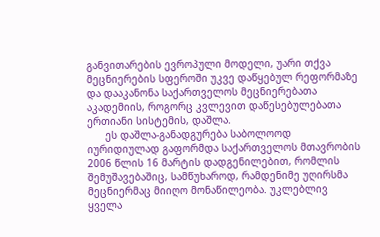განვითარების ევროპული მოდელი, უარი თქვა მეცნიერების სფეროში უკვე დაწყებულ რეფორმაზე და დააკანონა საქართველოს მეცნიერებათა აკადემიის, როგორც კვლევით დაწესებულებათა ერთიანი სისტემის, დაშლა.
      ეს დაშლა-განადგურება საბოლოოდ იურიდიულად გაფორმდა საქართველოს მთავრობის 2006 წლის 16 მარტის დადგენილებით, რომლის შემუშავებაშიც, სამწუხაროდ, რამდენიმე უღირსმა მეცნიერმაც მიიღო მონაწილეობა. უკლებლივ ყველა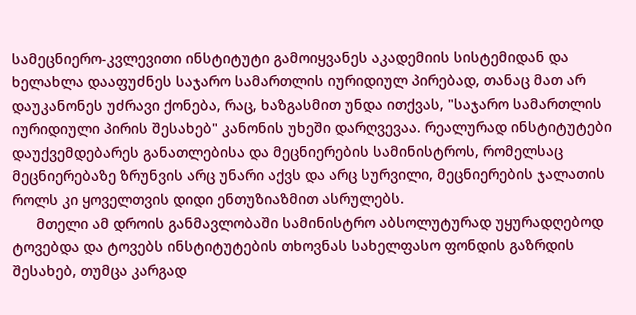სამეცნიერო-კვლევითი ინსტიტუტი გამოიყვანეს აკადემიის სისტემიდან და ხელახლა დააფუძნეს საჯარო სამართლის იურიდიულ პირებად, თანაც მათ არ დაუკანონეს უძრავი ქონება, რაც, ხაზგასმით უნდა ითქვას, "საჯარო სამართლის იურიდიული პირის შესახებ" კანონის უხეში დარღვევაა. რეალურად ინსტიტუტები დაუქვემდებარეს განათლებისა და მეცნიერების სამინისტროს, რომელსაც მეცნიერებაზე ზრუნვის არც უნარი აქვს და არც სურვილი, მეცნიერების ჯალათის როლს კი ყოველთვის დიდი ენთუზიაზმით ასრულებს.
      მთელი ამ დროის განმავლობაში სამინისტრო აბსოლუტურად უყურადღებოდ ტოვებდა და ტოვებს ინსტიტუტების თხოვნას სახელფასო ფონდის გაზრდის შესახებ, თუმცა კარგად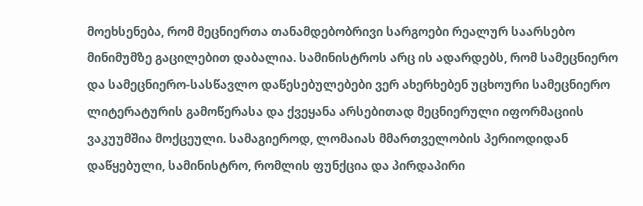მოეხსენება, რომ მეცნიერთა თანამდებობრივი სარგოები რეალურ საარსებო მინიმუმზე გაცილებით დაბალია. სამინისტროს არც ის ადარდებს, რომ სამეცნიერო და სამეცნიერო-სასწავლო დაწესებულებები ვერ ახერხებენ უცხოური სამეცნიერო ლიტერატურის გამოწერასა და ქვეყანა არსებითად მეცნიერული იფორმაციის ვაკუუმშია მოქცეული. სამაგიეროდ, ლომაიას მმართველობის პერიოდიდან დაწყებული, სამინისტრო, რომლის ფუნქცია და პირდაპირი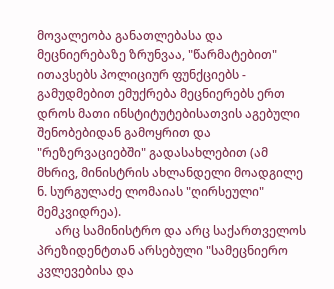მოვალეობა განათლებასა და მეცნიერებაზე ზრუნვაა, "წარმატებით" ითავსებს პოლიციურ ფუნქციებს - გამუდმებით ემუქრება მეცნიერებს ერთ დროს მათი ინსტიტუტებისათვის აგებული შენობებიდან გამოყრით და "რეზერვაციებში" გადასახლებით (ამ მხრივ, მინისტრის ახლანდელი მოადგილე ნ. სურგულაძე ლომაიას "ღირსეული" მემკვიდრეა).
      არც სამინისტრო და არც საქართველოს პრეზიდენტთან არსებული "სამეცნიერო კვლევებისა და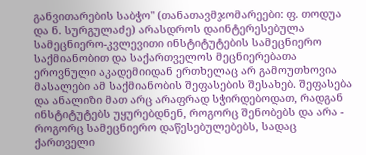განვითარების საბჭო" (თანათავმჯომარეები: ფ. თოდუა და ნ. სურგულაძე) არასდროს დაინტერესებულა სამეცნიერო-კვლევითი ინსტიტუტების სამეცნიერო საქმიანობით და საქართველოს მეცნიერებათა ეროვნული აკადემიიდან ერთხელაც არ გამოუთხოვია მასალები ამ საქმიანობის შეფასების შესახებ. შეფასება და ანალიზი მათ არც არაფრად სჭირდებოდათ, რადგან ინსტიტუტებს უყურებდნენ, როგორც შენობებს და არა - როგორც სამეცნიერო დაწესებულებებს, სადაც ქართველი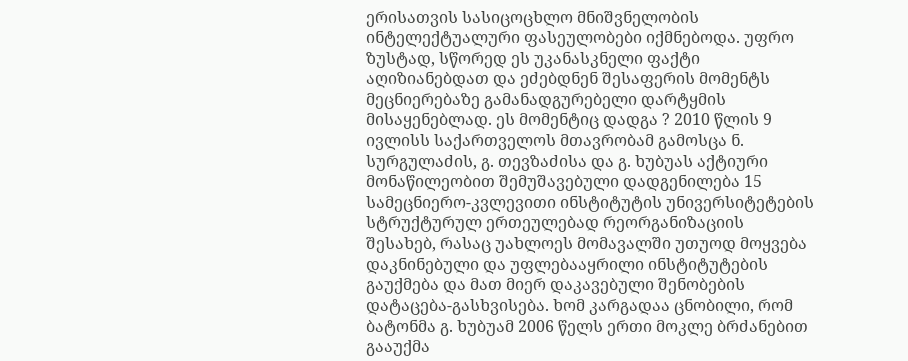ერისათვის სასიცოცხლო მნიშვნელობის ინტელექტუალური ფასეულობები იქმნებოდა. უფრო ზუსტად, სწორედ ეს უკანასკნელი ფაქტი აღიზიანებდათ და ეძებდნენ შესაფერის მომენტს მეცნიერებაზე გამანადგურებელი დარტყმის მისაყენებლად. ეს მომენტიც დადგა ? 2010 წლის 9 ივლისს საქართველოს მთავრობამ გამოსცა ნ. სურგულაძის, გ. თევზაძისა და გ. ხუბუას აქტიური მონაწილეობით შემუშავებული დადგენილება 15 სამეცნიერო-კვლევითი ინსტიტუტის უნივერსიტეტების სტრუქტურულ ერთეულებად რეორგანიზაციის შესახებ, რასაც უახლოეს მომავალში უთუოდ მოყვება დაკნინებული და უფლებააყრილი ინსტიტუტების გაუქმება და მათ მიერ დაკავებული შენობების დატაცება-გასხვისება. ხომ კარგადაა ცნობილი, რომ ბატონმა გ. ხუბუამ 2006 წელს ერთი მოკლე ბრძანებით გააუქმა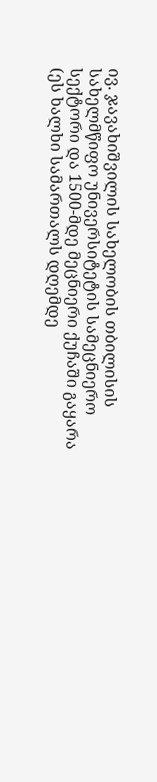ივ. ჯავახიშვილის სახელობის თბილისის სახელმწიფო უნივერსიტეტის სამეცნიერო სექტორი და 1500-მდე მეცნიერი ქუჩაში გაყარა (ეს ხალხი სამართალს დღემდე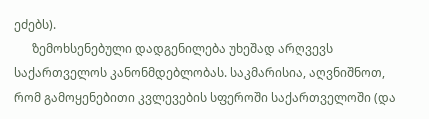ეძებს).
      ზემოხსენებული დადგენილება უხეშად არღვევს საქართველოს კანონმდებლობას. საკმარისია, აღვნიშნოთ, რომ გამოყენებითი კვლევების სფეროში საქართველოში (და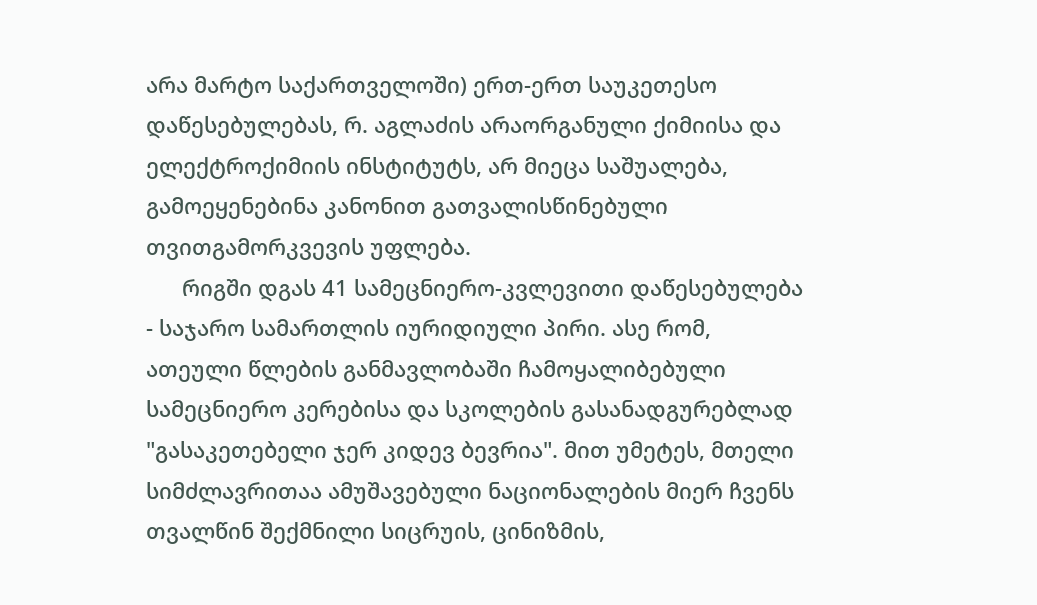არა მარტო საქართველოში) ერთ-ერთ საუკეთესო დაწესებულებას, რ. აგლაძის არაორგანული ქიმიისა და ელექტროქიმიის ინსტიტუტს, არ მიეცა საშუალება, გამოეყენებინა კანონით გათვალისწინებული თვითგამორკვევის უფლება.
      რიგში დგას 41 სამეცნიერო-კვლევითი დაწესებულება - საჯარო სამართლის იურიდიული პირი. ასე რომ, ათეული წლების განმავლობაში ჩამოყალიბებული სამეცნიერო კერებისა და სკოლების გასანადგურებლად "გასაკეთებელი ჯერ კიდევ ბევრია". მით უმეტეს, მთელი სიმძლავრითაა ამუშავებული ნაციონალების მიერ ჩვენს თვალწინ შექმნილი სიცრუის, ცინიზმის,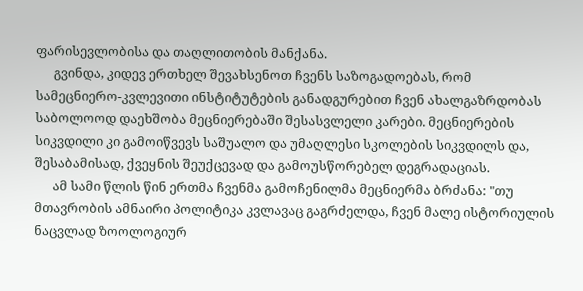ფარისევლობისა და თაღლითობის მანქანა.
      გვინდა, კიდევ ერთხელ შევახსენოთ ჩვენს საზოგადოებას, რომ სამეცნიერო-კვლევითი ინსტიტუტების განადგურებით ჩვენ ახალგაზრდობას საბოლოოდ დაეხშობა მეცნიერებაში შესასვლელი კარები. მეცნიერების სიკვდილი კი გამოიწვევს საშუალო და უმაღლესი სკოლების სიკვდილს და, შესაბამისად, ქვეყნის შეუქცევად და გამოუსწორებელ დეგრადაციას.
      ამ სამი წლის წინ ერთმა ჩვენმა გამოჩენილმა მეცნიერმა ბრძანა: "თუ მთავრობის ამნაირი პოლიტიკა კვლავაც გაგრძელდა, ჩვენ მალე ისტორიულის ნაცვლად ზოოლოგიურ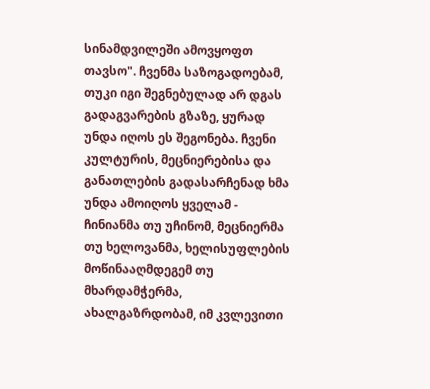სინამდვილეში ამოვყოფთ თავსო". ჩვენმა საზოგადოებამ, თუკი იგი შეგნებულად არ დგას გადაგვარების გზაზე, ყურად უნდა იღოს ეს შეგონება. ჩვენი კულტურის, მეცნიერებისა და განათლების გადასარჩენად ხმა უნდა ამოიღოს ყველამ - ჩინიანმა თუ უჩინომ, მეცნიერმა თუ ხელოვანმა, ხელისუფლების მოწინააღმდეგემ თუ მხარდამჭერმა, ახალგაზრდობამ, იმ კვლევითი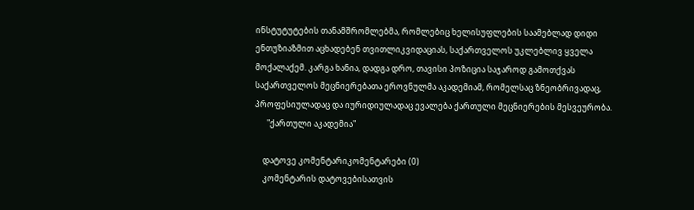ინსტუტუტების თანამშრომლებმა, რომლებიც ხელისუფლების საამებლად დიდი ენთუზიაზმით აცხადებენ თვითლიკვიდაციას, საქართველოს უკლებლივ ყველა მოქალაქემ. კარგა ხანია, დადგა დრო, თავისი პოზიცია საჯაროდ გამოთქვას საქართველოს მეცნიერებათა ეროვნულმა აკადემიამ, რომელსაც ზნეობრივადაც, პროფესიულადაც და იურიდიულადაც ევალება ქართული მეცნიერების მესვეურობა.
      "ქართული აკადემია"

    დატოვე კომენტარიკომენტარები (0)
    კომენტარის დატოვებისათვის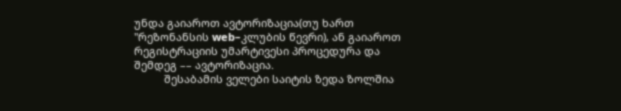უნდა გაიაროთ ავტორიზაცია(თუ ხართ "რეზონანსის web–კლუბის წევრი), ან გაიაროთ რეგისტრაციის უმარტივესი პროცედურა და შემდეგ –– ავტორიზაცია.
          შესაბამის ველები საიტის ზედა ზოლშია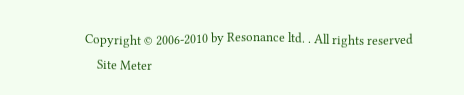Copyright © 2006-2010 by Resonance ltd. . All rights reserved
    Site Meter